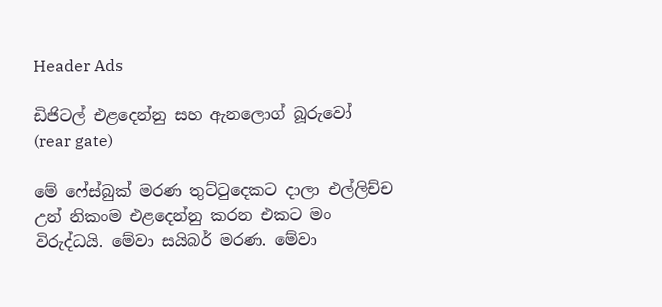Header Ads

ඩිජිටල් එළදෙන්නු සහ ඇනලොග් බූරුවෝ (rear gate)

මේ ෆේස්බුක් මරණ තුට්ටුදෙකට දාලා එල්ලිච්ච උන් නිකංම එළදෙන්නු කරන එකට මං විරුද්ධයි. මේවා සයිබර් මරණ. මේවා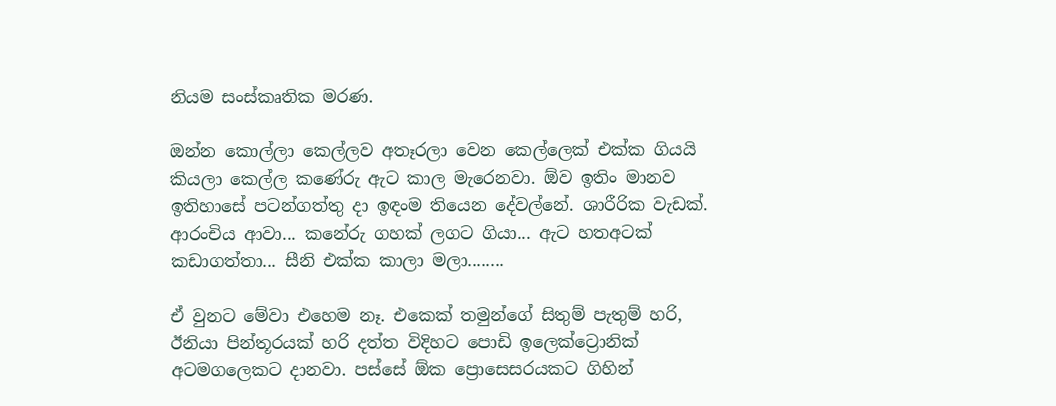නියම සංස්කෘතික මරණ.

ඔන්න කොල්ලා කෙල්ලව අතෑරලා වෙන කෙල්ලෙක් එක්ක ගියයි කියලා කෙල්ල කණේරු ඇට කාල මැරෙනවා. ඕව ඉතිං මානව ඉතිහාසේ පටන්ගත්තු දා ඉඳංම තියෙන දේවල්නේ. ශාරීරික වැඩක්.  ආරංචිය ආවා... කනේරු ගහක් ලගට ගියා... ඇට හතඅටක් කඩාගත්තා... සීනි එක්ක කාලා මලා........

ඒ වුනට මේවා එහෙම නෑ. එකෙක් තමුන්ගේ සිතුම් පැතුම් හරි, ඊනියා පින්තූරයක් හරි දත්ත විදිහට පොඩි ඉලෙක්ට්‍රොනික් අටමගලෙකට දානවා. පස්සේ ඕක ප්‍රොසෙසරයකට ගිහින්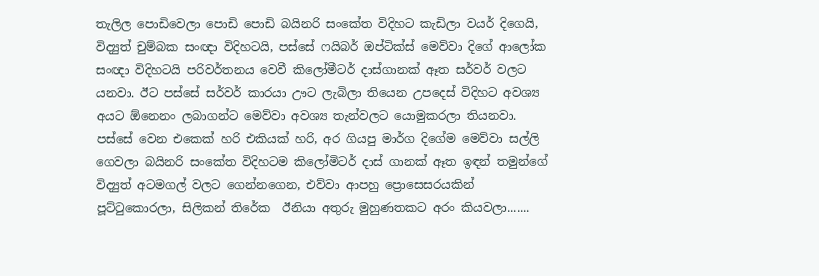තැලිල පොඩිවෙලා පොඩි පොඩි බයිනරි සංකේත විදිහට කැඩිලා වයර් දිගෙයි, විද්‍යුත් චුම්බක සංඥා විදිහටයි, පස්සේ ෆයිබර් ඔප්ටික්ස් මෙව්වා දිගේ ආලෝක සංඥා විදිහටයි පරිවර්තනය වෙවී කිලෝමීටර් දාස්ගානක් ඈත සර්වර් වලට යනවා. ඊට පස්සේ සර්වර් කාරයා ඌට ලැබිලා තියෙන උපදෙස් විදිහට අවශ්‍ය අයට ඕනෙනං ලබාගන්ට මෙව්වා අවශ්‍ය තැන්වලට යොමුකරලා තියනවා.
පස්සේ වෙන එකෙක් හරි එකියක් හරි, අර ගියපු මාර්ග දිගේම මෙව්වා සල්ලි ගෙවලා බයිනරි සංකේත විදිහටම කිලෝමිටර් දාස් ගානක් ඈත ඉඳන් තමුන්ගේ විද්‍යුත් අටමගල් වලට ගෙන්නගෙන, එව්වා ආපහු ප්‍රොසෙසරයකින් පූට්ටුකොරලා, සිලිකන් තිරේක  ඊනියා අතුරු මුහුණතකට අරං කියවලා.......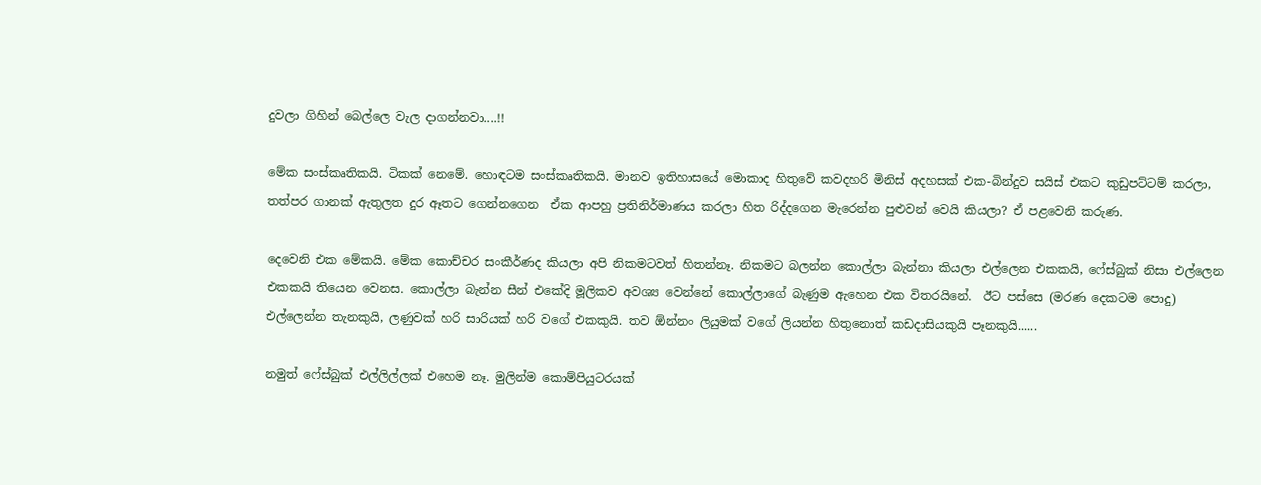දුවලා ගිහින් බෙල්ලෙ වැල දාගන්නවා....!!

මේක සංස්කෘතිකයි. ටිකක් නෙමේ. හොඳටම සංස්කෘතිකයි. මානව ඉතිහාසයේ මොකාද හිතුවේ කවදහරි මිනිස් අදහසක් එක-බින්දුව සයිස් එකට කුඩුපට්ටම් කරලා, තත්පර ගානක් ඇතුලත දුර ඈතට ගෙන්නගෙන  ඒක ආපහු ප්‍රතිනිර්මාණය කරලා හිත රිද්දගෙන මැරෙන්න පුළුවන් වෙයි කියලා? ඒ පළවෙනි කරුණ.

දෙවෙනි එක මේකයි. මේක කොච්චර සංකීර්ණද කියලා අපි නිකමටවත් හිතන්නෑ. නිකමට බලන්න කොල්ලා බැන්නා කියලා එල්ලෙන එකකයි, ෆේස්බුක් නිසා එල්ලෙන එකකයි තියෙන වෙනස. කොල්ලා බැන්න සීන් එකේදි මූලිකව අවශ්‍ය වෙන්නේ කොල්ලාගේ බැණුම ඇහෙන එක විතරයිනේ.  ඊට පස්සෙ (මරණ දෙකටම පොදු) එල්ලෙන්න තැනකුයි, ලණුවක් හරි සාරියක් හරි වගේ එකකුයි. තව ඕන්නං ලියුමක් වගේ ලියන්න හිතුනොත් කඩදාසියකුයි පෑනකුයි......

නමුත් ෆේස්බුක් එල්ලිල්ලක් එහෙම නෑ. මුලින්ම කොම්පියුටරයක්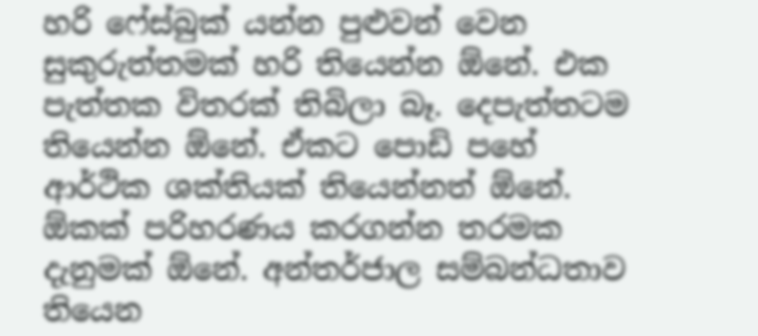හරි ෆේස්බුක් යන්න පුළුවන් වෙන සුකුරුත්තමක් හරි තියෙන්න ඕනේ. එක පැත්තක විතරක් තිබිලා බෑ. දෙපැත්තටම තියෙන්න ඕනේ. ඒකට පොඩි පහේ ආර්ථික ශක්තියක් තියෙන්නත් ඕනේ. ඕකක් පරිහරණය කරගන්න තරමක දැනුමක් ඕනේ. අන්තර්ජාල සම්බන්ධතාව තියෙන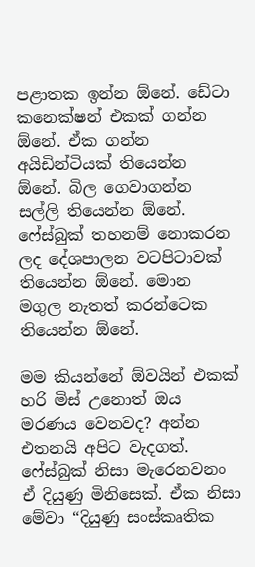පළාතක ඉන්න ඕනේ. ඩේටා කනෙක්ෂන් එකක් ගන්න ඕනේ. ඒක ගන්න අයිඩින්ටියක් තියෙන්න ඕනේ. බිල ගෙවාගන්න සල්ලි තියෙන්න ඕනේ. ෆේස්බුක් තහනම් නොකරන ලද දේශපාලන වටපිටාවක් තියෙන්න ඕනේ. මොන මගුල නැතත් කරන්ටෙක තියෙන්න ඕනේ.

මම කියන්නේ ඕවයින් එකක් හරි මිස් උනොත් ඔය මරණය වෙනවද? අන්න එතනයි අපිට වැදගත්. ෆේස්බුක් නිසා මැරෙනවනං ඒ දියුණු මිනිසෙක්. ඒක නිසා මේවා “දියුණු සංස්කෘතික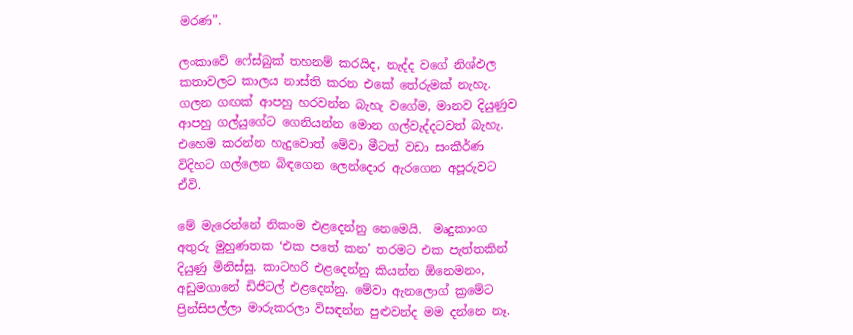මරණ”.

ලංකාවේ ෆේස්බුක් තහනම් කරයිද, නැද්ද වගේ නිශ්ඵල කතාවලට කාලය නාස්ති කරන එකේ තේරුමක් නැහැ. ගලන ගඟක් ආපහු හරවන්න බැහැ වගේම, මානව දියුණුව ආපහු ගල්යුගේට ගෙනියන්න මොන ගල්වැද්දටවත් බැහැ. එහෙම කරන්න හැදුවොත් මේවා මීටත් වඩා සංකීර්ණ විදිහට ගල්ලෙන බිඳගෙන ලෙන්දොර ඇරගෙන අපූරුවට ඒවි.

මේ මැරෙන්නේ නිකංම එළදෙන්නු නෙමෙයි.  මෘදුකාංග අතුරු මුහුණතක ‘එක පතේ කන’ තරමට එක පැත්තකින් දියුණු මිනිස්සු. කාටහරි එළදෙන්නු කියන්න ඕනෙමනං, අඩුමගානේ ඩිජිටල් එළදෙන්නු. මේවා ඇනලොග් ක්‍රමේට ප්‍රින්සිපල්ලා මාරුකරලා විසඳන්න පුළුවන්ද මම දන්නෙ නෑ.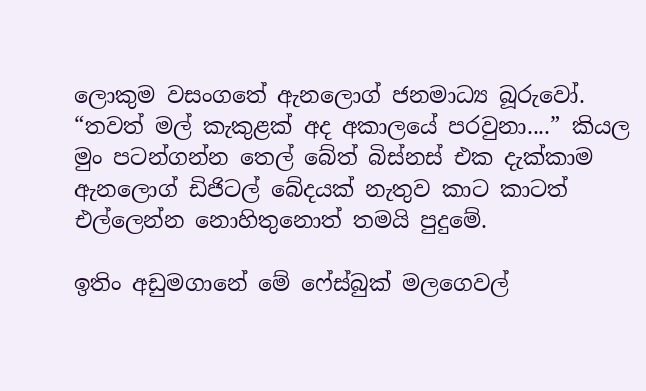ලොකුම වසංගතේ ඇනලොග් ජනමාධ්‍ය බූරුවෝ. “තවත් මල් කැකුළක් අද අකාලයේ පරවුනා....” කියල මුං පටන්ගන්න තෙල් බේත් බිස්නස් එක දැක්කාම ඇනලොග් ඩිජිටල් බේදයක් නැතුව කාට කාටත් එල්ලෙන්න නොහිතුනොත් තමයි පුදුමේ.

ඉතිං අඩුමගානේ මේ ෆේස්බුක් මලගෙවල්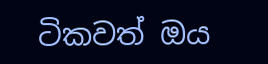ටිකවත් ඔය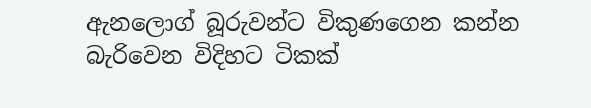ඇනලොග් බූරුවන්ට විකුණගෙන කන්න බැරිවෙන විදිහට ටිකක්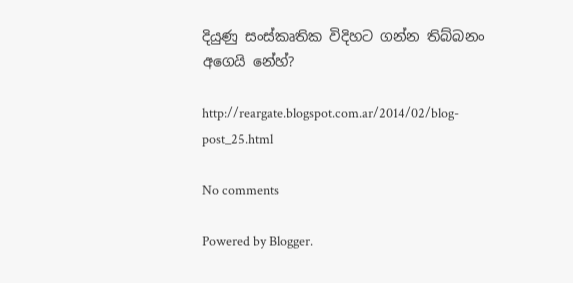දියුණු සංස්කෘතික විදිහට ගන්න තිබ්බනං අගෙයි නේහ්?

http://reargate.blogspot.com.ar/2014/02/blog-post_25.html

No comments

Powered by Blogger.